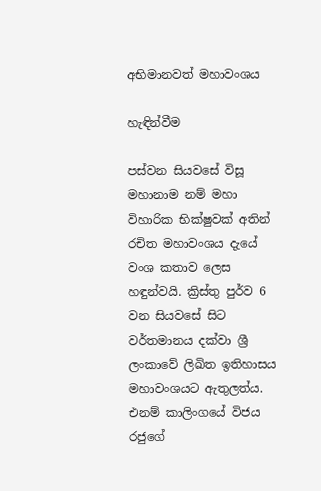අභිමානවත් මහාවංශය

හැඳින්වීම

පස්වන සියවසේ විසූ මහානාම නම් මහා විහාරික භික්ෂුවක් අතින් රචිත මහාවංශය දැයේ වංශ කතාව ලෙස හඳුන්වයි. ක්‍රිස්තු පුර්ව 6 වන සියවසේ සිට වර්තමානය දක්වා ශ්‍රී ලංකාවේ ලිඛිත ඉතිහාසය මහාවංශයට ඇතුලත්ය. එනම් කාලිංගයේ විජය රජුගේ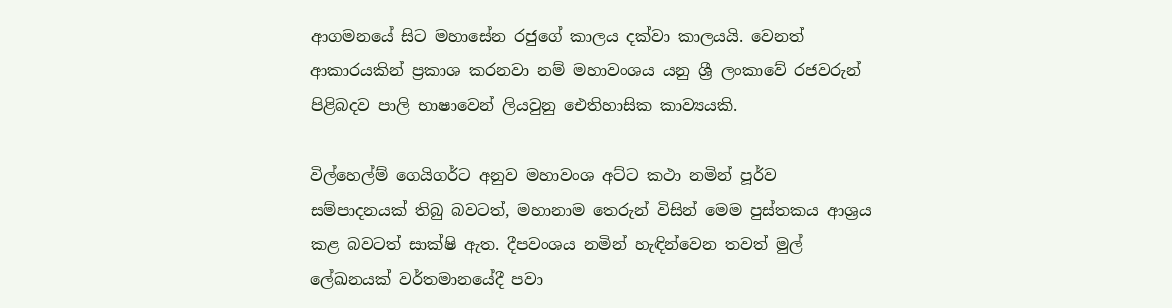ආගමනයේ සිට මහාසේන රජුගේ කාලය දක්වා කාලයයි. වෙනත් ආකාරයකින් ප්‍රකාශ කරනවා නම් මහාවංශය යනු ශ්‍රී ලංකාවේ රජවරුන් පිළිබදව පාලි භාෂාවෙන් ලියවුනු ඓතිහාසික කාව්‍යයකි.

විල්හෙල්ම් ගෙයිගර්ට අනුව මහාවංශ අට්ට කථා නමින් පූර්ව සම්පාදනයක් තිබු බවටත්, මහානාම තෙරුන් විසින් මෙම පුස්තකය ආශ්‍රය කළ බවටත් සාක්ෂි ඇත. දීපවංශය නමින් හැඳින්වෙන තවත් මුල් ලේඛනයක් වර්තමානයේදී පවා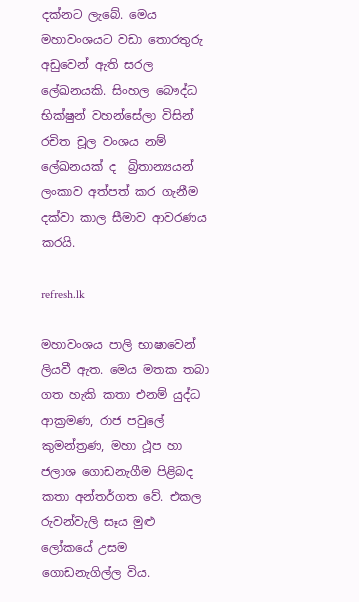දක්නට ලැබේ. මෙය මහාවංශයට වඩා තොරතුරු අඩුවෙන් ඇති සරල ලේඛනයකි. සිංහල බෞද්ධ භික්ෂුන් වහන්සේලා විසින් රචිත චූල වංශය නම් ලේඛනයක් ද  බ්‍රිතාන්‍යයන් ලංකාව අත්පත් කර ගැනීම දක්වා කාල සීමාව ආවරණය කරයි.

refresh.lk

මහාවංශය පාලි භාෂාවෙන් ලියවී ඇත. මෙය මතක තබා ගත හැකි කතා එනම් යුද්ධ ආක්‍රමණ, රාජ පවුලේ කුමන්ත්‍රණ, මහා ථූප හා ජලාශ ගොඩනැගීම පිළිබද කතා අන්තර්ගත වේ. එකල රුවන්වැලි සෑය මුළු ලෝකයේ උසම ගොඩනැගිල්ල විය.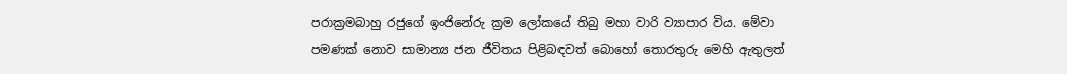පරාක්‍රමබාහු රජුගේ ඉංජිනේරු ක්‍රම ලෝකයේ තිබු මහා වාරි ව්‍යාපාර විය. මේවා පමණක් නොව සාමාන්‍ය ජන ජීවිතය පිළිබඳවත් බොහෝ තොරතුරු මෙහි ඇතුලත්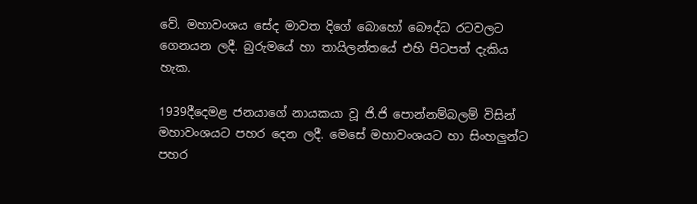වේ. මහාවංශය සේද මාවත දිගේ බොහෝ බෞද්ධ රටවලට ගෙනයන ලදී. බුරුමයේ හා තායිලන්තයේ එහි පිටපත් දැකිය හැක.

1939දීදෙමළ ජනයාගේ නායකයා වූ ජි.ජි පොන්නම්බලම් විසින් මහාවංශයට පහර දෙන ලදී. මෙසේ මහාවංශයට හා සිංහලුන්ට පහර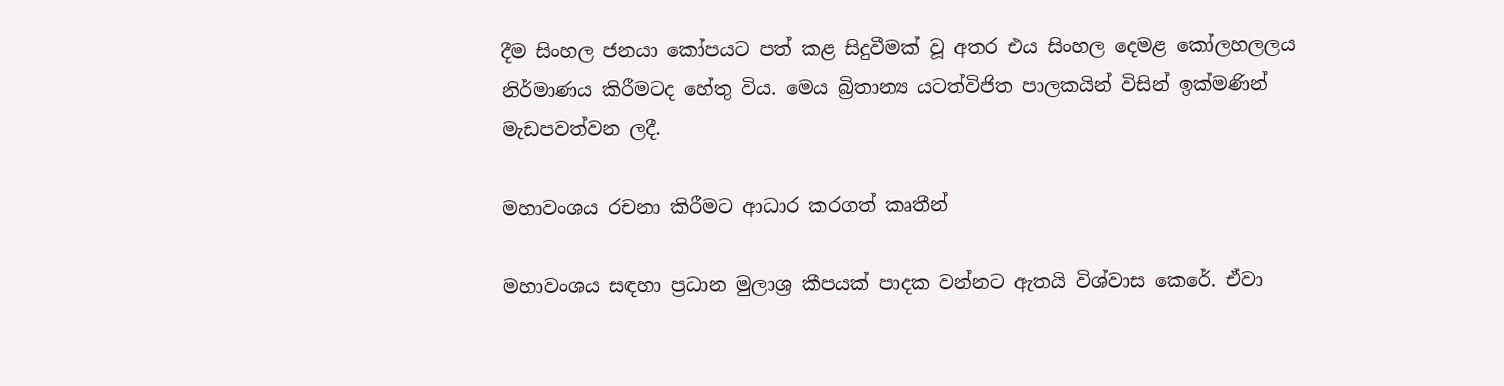දීම සිංහල ජනයා කෝපයට පත් කළ සිදුවීමක් වූ අතර එය සිංහල දෙමළ කෝලහලලය නිර්මාණය කිරීමටද හේතු විය. මෙය බ්‍රිතාන්‍ය යටත්විජිත පාලකයින් විසින් ඉක්මණින් මැඩපවත්වන ලදී.

මහාවංශය රචනා කිරීමට ආධාර කරගත් කෘතීන්

මහාවංශය සඳහා ප්‍රධාන මුලාශ්‍ර කීපයක් පාදක වන්නට ඇතයි විශ්වාස කෙරේ. ඒවා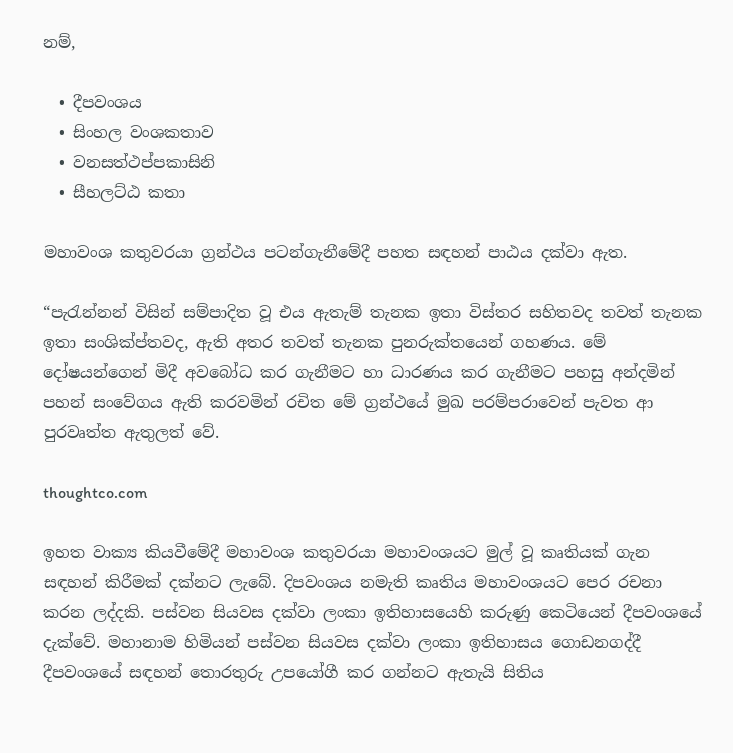නම්,

  • දීපවංශය
  • සිංහල වංශකතාව
  • වනසත්ථප්පකාසිනි
  • සීහලට්ඨ කතා

මහාවංශ කතුවරයා ග්‍රන්ථය පටන්ගැනීමේදී පහත සඳහන් පාඨය දක්වා ඇත.

“පැරැන්නන් විසින් සම්පාදිත වූ එය ඇතැම් තැනක ඉතා විස්තර සහිතවද තවත් තැනක ඉතා සංශික්ප්තවද, ඇති අතර තවත් තැනක පුනරුක්තයෙන් ගහණය. මේ දෝෂයන්ගෙන් මිදී අවබෝධ කර ගැනීමට හා ධාරණය කර ගැනීමට පහසු අන්දමින් පහන් සංවේගය ඇති කරවමින් රචිත මේ ග්‍රන්ථයේ මුඛ පරම්පරාවෙන් පැවත ආ පුරවෘත්ත ඇතුලත් වේ.

thoughtco.com

ඉහත වාක්‍ය කියවීමේදී මහාවංශ කතුවරයා මහාවංශයට මුල් වූ කෘතියක් ගැන සඳහන් කිරීමක් දක්නට ලැබේ. දිපවංශය නමැති කෘතිය මහාවංශයට පෙර රචනා කරන ලද්දකි. පස්වන සියවස දක්වා ලංකා ඉතිහාසයෙහි කරුණු කෙටියෙන් දීපවංශයේ දැක්වේ. මහානාම හිමියන් පස්වන සියවස දක්වා ලංකා ඉතිහාසය ගොඩනගද්දී දීපවංශයේ සඳහන් තොරතුරු උපයෝගී කර ගන්නට ඇතැයි සිතිය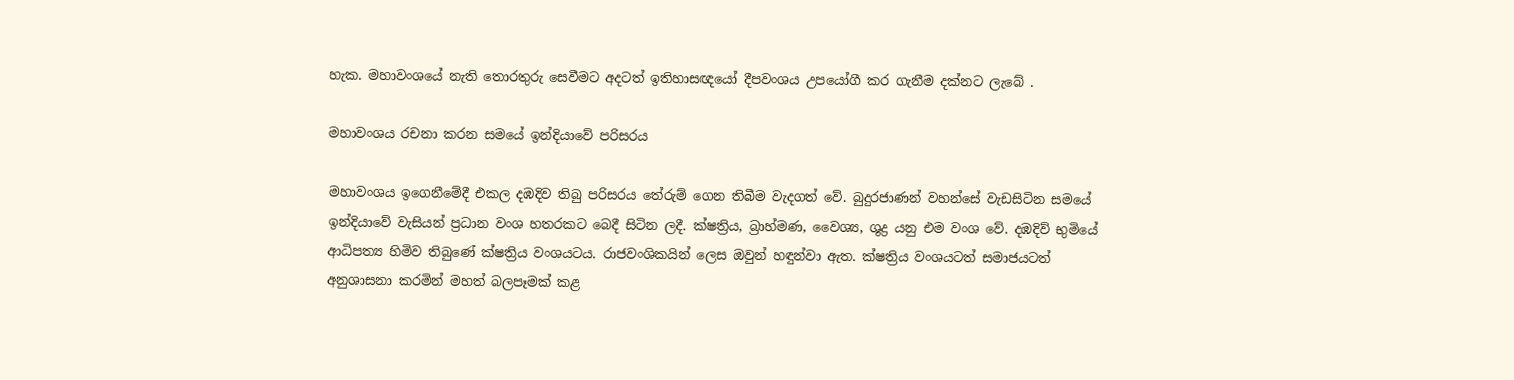හැක. මහාවංශයේ නැති තොරතුරු සෙවීමට අදටත් ඉතිහාසඥයෝ දීපවංශය උපයෝගී කර ගැනීම දක්නට ලැබේ .

මහාවංශය රචනා කරන සමයේ ඉන්දියාවේ පරිසරය

මහාවංශය ඉගෙනීමේදී එකල දඹදිව තිබු පරිසරය තේරුම් ගෙන තිබීම වැදගත් වේ. බුදුරජාණන් වහන්සේ වැඩසිටින සමයේ ඉන්දියාවේ වැසියන් ප්‍රධාන වංශ හතරකට බෙදී සිටින ලදී. ක්ෂත්‍රිය, බ්‍රාහ්මණ, වෛශ්‍ය, ශුද්‍ර යනු එම වංශ වේ. දඹදිව් භුමියේ ආධිපත්‍ය හිමිව තිබුණේ ක්ෂත්‍රිය වංශයටය. රාජවංශිකයින් ලෙස ඔවුන් හඳුන්වා ඇත. ක්ෂත්‍රිය වංශයටත් සමාජයටත් අනුශාසනා කරමින් මහත් බලපෑමක් කළ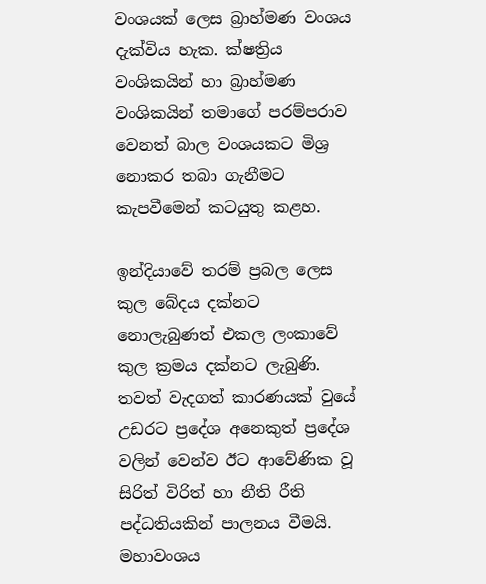වංශයක් ලෙස බ්‍රාහ්මණ වංශය දැක්විය හැක. ක්ෂත්‍රිය වංශිකයින් හා බ්‍රාහ්මණ වංශිකයින් තමාගේ පරම්පරාව වෙනත් බාල වංශයකට මිශ්‍ර නොකර තබා ගැනීමට කැපවීමෙන් කටයුතු කළහ.

ඉන්දියාවේ තරම් ප්‍රබල ලෙස කුල බේදය දක්නට නොලැබුණත් එකල ලංකාවේ කුල ක්‍රමය දක්නට ලැබුණි. තවත් වැදගත් කාරණයක් වුයේ උඩරට ප්‍රදේශ අනෙකුත් ප්‍රදේශ වලින් වෙන්ව ඊට ආවේණික වූ සිරිත් විරිත් හා නීති රීති පද්ධතියකින් පාලනය වීමයි. මහාවංශය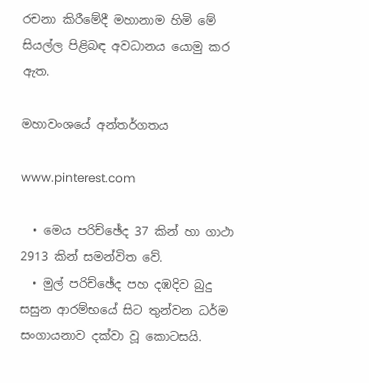රචනා කිරීමේදී මහානාම හිමි මේ සියල්ල පිළිබඳ අවධානය යොමු කර ඇත.

මහාවංශයේ අන්තර්ගතය

www.pinterest.com

  • මෙය පරිච්ඡේද 37 කින් හා ගාථා 2913 කින් සමන්විත වේ.
  • මුල් පරිච්ඡේද පහ දඹදිව බුදු සසුන ආරම්භයේ සිට තුන්වන ධර්ම සංගායනාව දක්වා වූ කොටසයි.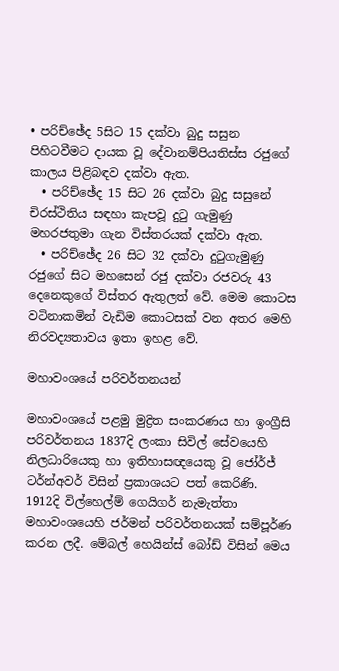• පරිච්ඡේද 5සිට 15 දක්වා බුදු සසුන පිහිටවීමට දායක වූ දේවානම්පියතිස්ස රජුගේ කාලය පිළිබඳව දක්වා ඇත.
  • පරිච්ඡේද 15 සිට 26 දක්වා බුදු සසුනේ චිරස්ථිතිය සඳහා කැපවූ දුටු ගැමුණු මහරජතුමා ගැන විස්තරයක් දක්වා ඇත.
  • පරිච්ඡේද 26 සිට 32 දක්වා දුටුගැමුණු රජුගේ සිට මහසෙන් රජු දක්වා රජවරු 43 දෙනෙකුගේ විස්තර ඇතුලත් වේ. මෙම කොටස වටිනාකමින් වැඩිම කොටසක් වන අතර මෙහි නිරවද්‍යතාවය ඉතා ඉහළ වේ.

මහාවංශයේ පරිවර්තනයන්

මහාවංශයේ පළමු මුද්‍රිත සංකරණය හා ඉංග්‍රීසි පරිවර්තනය 1837දි ලංකා සිවිල් සේවයෙහි නිලධාරියෙකු හා ඉතිහාසඥයෙකු වූ ජෝර්ජ් ටර්න්අවර් විසින් ප්‍රකාශයට පත් කෙරිණි. 1912දි විල්හෙල්ම් ගෙයිගර් නැමැත්තා මහාවංශයෙහි ජර්මන් පරිවර්තනයක් සම්පූර්ණ කරන ලදී. මේබල් හෙයින්ස් බෝඩ් විසින් මෙය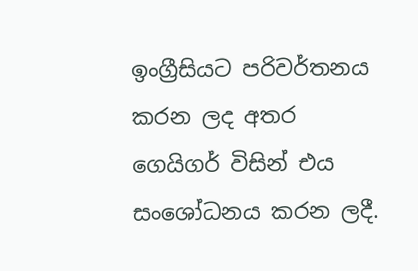ඉංග්‍රීසියට පරිවර්තනය කරන ලද අතර ගෙයිගර් විසින් එය සංශෝධනය කරන ලදී.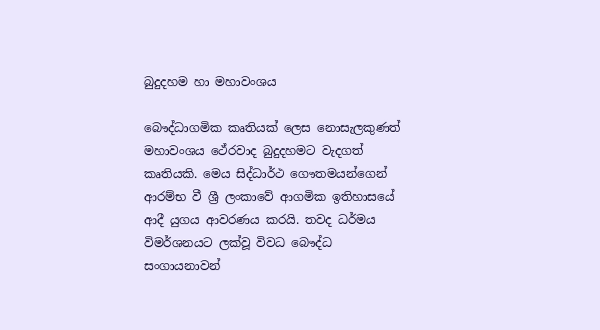බුදුදහම හා මහාවංශය

බෞද්ධාගමික කෘතියක් ලෙස නොසැලකුණත් මහාවංශය ථේරවාද බුදුදහමට වැදගත් කෘතියකි. මෙය සිද්ධාර්ථ ගෞතමයන්ගෙන් ආරම්භ වී ශ්‍රී ලංකාවේ ආගමික ඉතිහාසයේ ආදී යුගය ආවරණය කරයි. තවද ධර්මය විමර්ශනයට ලක්වූ විවධ බෞද්ධ සංගායනාවන්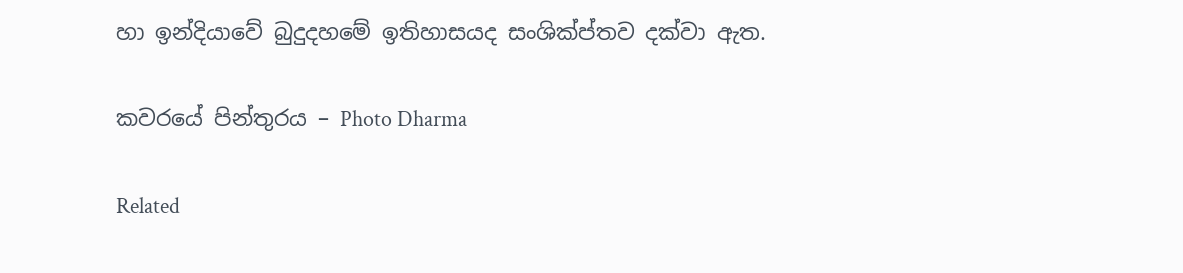හා ඉන්දියාවේ බුදුදහමේ ඉතිහාසයද සංශික්ප්තව දක්වා ඇත.

කවරයේ පින්තුරය – Photo Dharma

Related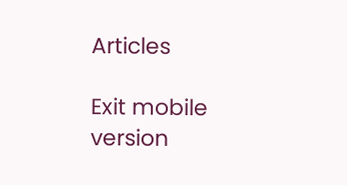Articles

Exit mobile version